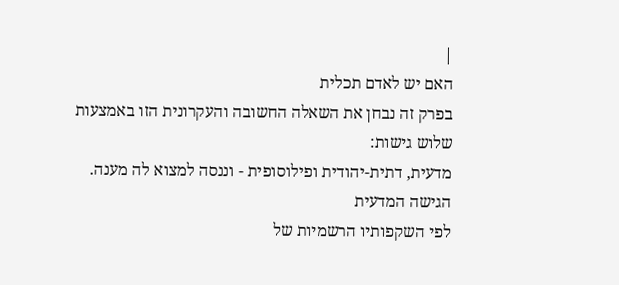|
האם יש לאדם תכלית
בפרק זה נבחן את השאלה החשובה והעקרונית הזו באמצעות
שלוש גישות:
מדעית, דתית-יהודית ופילוסופית - וננסה למצוא לה מענה.
הגישה המדעית
לפי השקפותיו הרשמיות של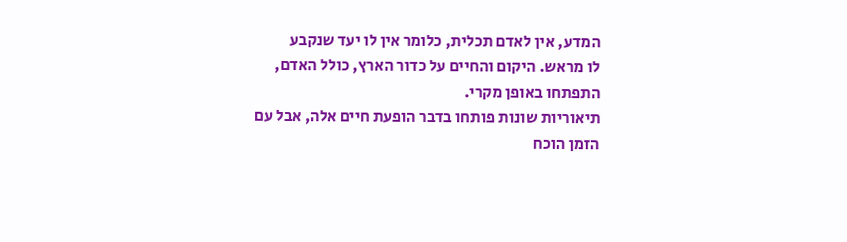המדע, אין לאדם תכלית, כלומר אין לו יעד שנקבע
לו מראש. היקום והחיים על כדור הארץ, כולל האדם, התפתחו באופן מקרי.
תיאוריות שונות פותחו בדבר הופעת חיים אלה, אבל עם
הזמן הוכח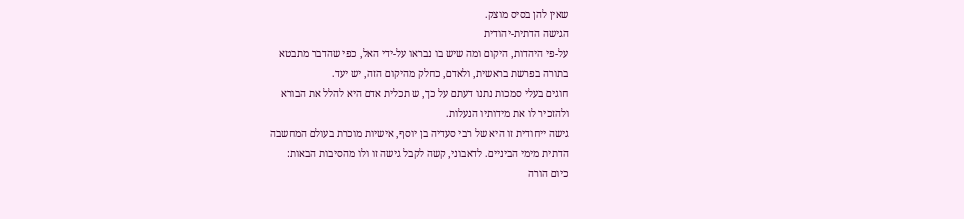שאין להן בסיס מוצק.
הגישה הדתית-יהודית
על-פי היהדות, היקום ומה שיש בו נבראו על-ידי האל, כפי שהדבר מתבטא
בתורה בפרשת בראשית, ולאדם, כחלק מהיקום הזה, יש יעד.
חוגים בעלי סמכות נתנו דעתם על כך, ש תכלית אדם היא להלל את הבורא
ולהזכיר לו את מידותיו הנעלות.
גישה ייחודית זו היא של רבי סעדיה בן יוסף, אישיות מוכרת בעולם המחשבה
הדתית מימי הביניים. לדאבוני, קשה לקבל גישה זו ולו מהסיבות הבאות:
כיום הורה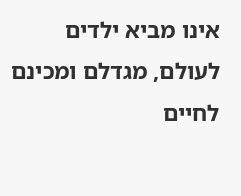אינו מביא ילדים לעולם, מגדלם ומכינם לחיים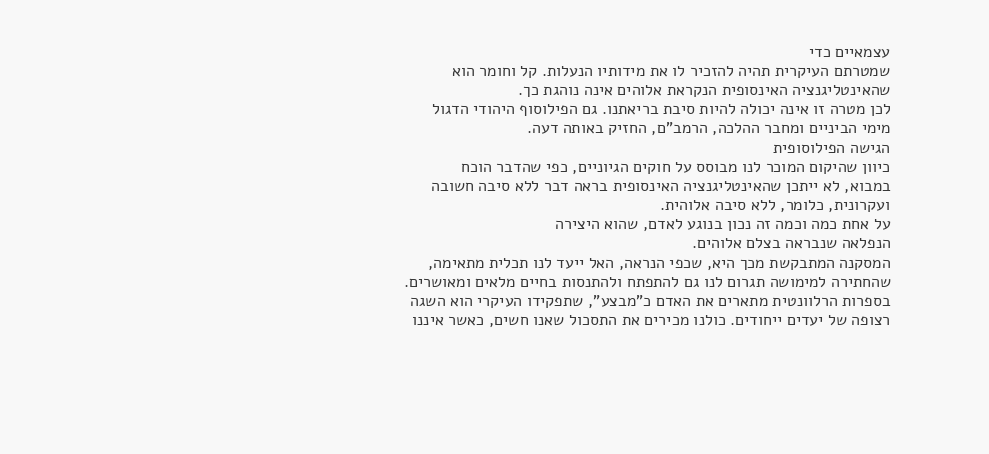עצמאיים כדי
שמטרתם העיקרית תהיה להזכיר לו את מידותיו הנעלות. קל וחומר הוא
שהאינטליגנציה האינסופית הנקראת אלוהים אינה נוהגת כך.
לכן מטרה זו אינה יכולה להיות סיבת בריאתנו. גם הפילוסוף היהודי הדגול
מימי הביניים ומחבר ההלכה, הרמב"ם, החזיק באותה דעה.
הגישה הפילוסופית
כיוון שהיקום המוכר לנו מבוסס על חוקים הגיוניים, כפי שהדבר הוכח
במבוא, לא ייתכן שהאינטליגנציה האינסופית בראה דבר ללא סיבה חשובה
ועקרונית, כלומר, ללא סיבה אלוהית.
על אחת כמה וכמה זה נכון בנוגע לאדם, שהוא היצירה
הנפלאה שנבראה בצלם אלוהים.
המסקנה המתבקשת מכך היא, שכפי הנראה, האל ייעד לנו תכלית מתאימה,
שהחתירה למימושה תגרום לנו גם להתפתח ולהתנסות בחיים מלאים ומאושרים.
בספרות הרלוונטית מתארים את האדם כ"מבצע", שתפקידו העיקרי הוא השגה
רצופה של יעדים ייחודים. כולנו מכירים את התסכול שאנו חשים, כאשר איננו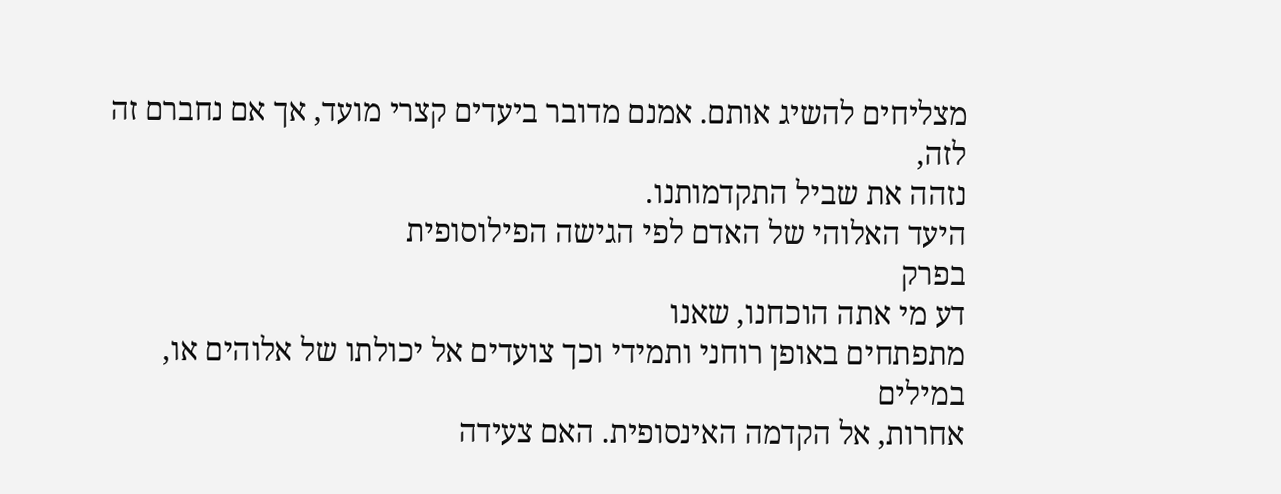מצליחים להשיג אותם. אמנם מדובר ביעדים קצרי מועד, אך אם נחברם זה לזה,
נזהה את שביל התקדמותנו.
היעד האלוהי של האדם לפי הגישה הפילוסופית
בפרק
דע מי אתה הוכחנו, שאנו
מתפתחים באופן רוחני ותמידי וכך צועדים אל יכולתו של אלוהים או, במילים
אחרות, אל הקדמה האינסופית. האם צעידה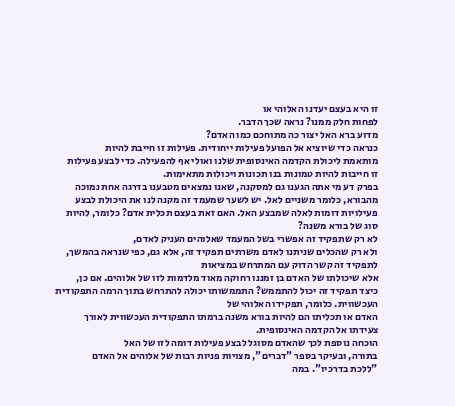זו היא בעצם יעדנו האלוהי או
לפחות חלק ממנו? נראה שכך הדבר.
מדוע ברא האל יצור כה מתוחכם כמו האדם?
כנראה כדי שיוציא אל הפועל פעילות ייחודית. פעילות זו חייבת להיות
מותאמת ליכולת הקדמה האינסופית שלנו ואולי אף להפעילה. כדי לבצע פעילות
זו חייבות להיות טמונות בנו תכונות ויכולות מתאימות.
בפרק דע מי אתה הגענו גם למסקנה, שאנו נמצאים מטבענו בדרגה אחת נמוכה
מהבורא, כלומר משניים לאל. יש לשער שמעמד זה מקנה לנו את היכולת לבצע
פעילויות דומות לאלה שמבצע האל. האם זאת בעצם תכלית אדם? כלומר, להיות
סוג של בורא משנה?
לא רק שתפקיד זה אפשרי בשל המעמד שאלוהים העניק לאדם,
ולא רק שהכלים שניתנו לאדם משרתים תפקיד זה, אלא גם, כפי שנראה בהמשך,
לתפקיד זה קשר הדוק עם המתרחש במציאות
אלא שיכולתו של האדם בן זמננו רחוקה מאוד מלדמות לזו של אלוהים. אם כן,
כיצד תפקיד זה יכול להתממש? התממשותו יכולה להתרחש בתוך הרמה התפקודית
העכשווית. כלומר, תפקידו האלוהי של
האדם או תכליתו הם להיות בורא משנה ברמתו התפקודית העכשווית לאורך
צעידתו אל הקדמה האינסופית.
הוכחה נוספת לכך שהאדם מסוגל לבצע פעילות דומה לזו של האל
בתורה, ובעיקר בספר "דברים", מצויות פניות רבות של אלוהים אל האדם
"ללכת בדרכיו". במה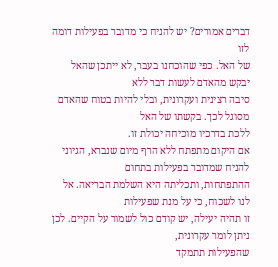דברים אמורים? יש להניח כי מדובר בפעילות דומה לזו
של האל. כפי שהוכחנו בעבר, לא ייתכן שהאל יבקש מהאדם לעשות דבר ללא
סיבה רצינית ועקרונית, ובלי להיות בטוח שהאדם מסוגל לכך. בקשתו של האל
ללכת בדרכיו מוכיחה יכולת זו.
אם היקום מתפתח ללא הרף מיום שנברא, הגיוני להניח שמדובר בפעילות בתחום
ההתפתחות, ותכליתה היא השלמת הבריאה. אל לנו לשכוח, כי על מנת שפעילות
זו תהיה יעילה, יש קודם כול לשמור על הקיים. לכן ניתן לומר עקרונית,
שהפעילות תתמקד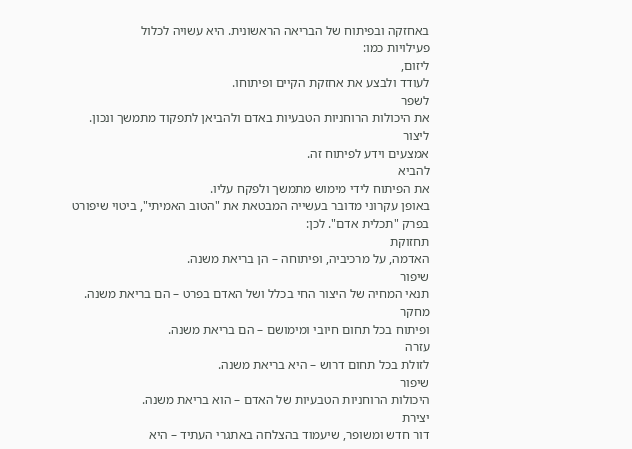באחזקה ובפיתוח של הבריאה הראשונית. היא עשויה לכלול
פעילויות כמו:
ליזום,
לעודד ולבצע את אחזקת הקיים ופיתוחו.
לשפר
את היכולות הרוחניות הטבעיות באדם ולהביאן לתפקוד מתמשך ונכון.
ליצור
אמצעים וידע לפיתוח זה.
להביא
את הפיתוח לידי מימוש מתמשך ולפקח עליו.
באופן עקרוני מדובר בעשייה המבטאת את "הטוב האמיתי", ביטוי שיפורט
בפרק "תכלית אדם". לכן:
תחזוקת
האדמה, על מרכיביה, ופיתוחה – הן בריאת משנה.
שיפור
תנאי המחיה של היצור החי בכלל ושל האדם בפרט – הם בריאת משנה.
מחקר
ופיתוח בכל תחום חיובי ומימושם – הם בריאת משנה.
עזרה
לזולת בכל תחום דרוש – היא בריאת משנה.
שיפור
היכולות הרוחניות הטבעיות של האדם – הוא בריאת משנה.
יצירת
דור חדש ומשופר, שיעמוד בהצלחה באתגרי העתיד – היא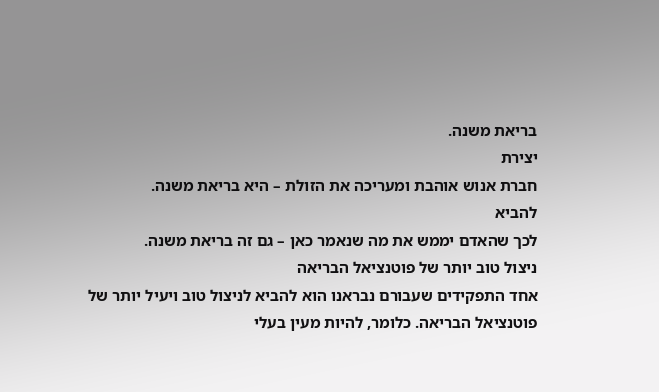בריאת משנה.
יצירת
חברת אנוש אוהבת ומעריכה את הזולת – היא בריאת משנה.
להביא
לכך שהאדם יממש את מה שנאמר כאן – גם זה בריאת משנה.
ניצול טוב יותר של פוטנציאל הבריאה
אחד התפקידים שעבורם נבראנו הוא להביא לניצול טוב ויעיל יותר של
פוטנציאל הבריאה. כלומר, להיות מעין בעלי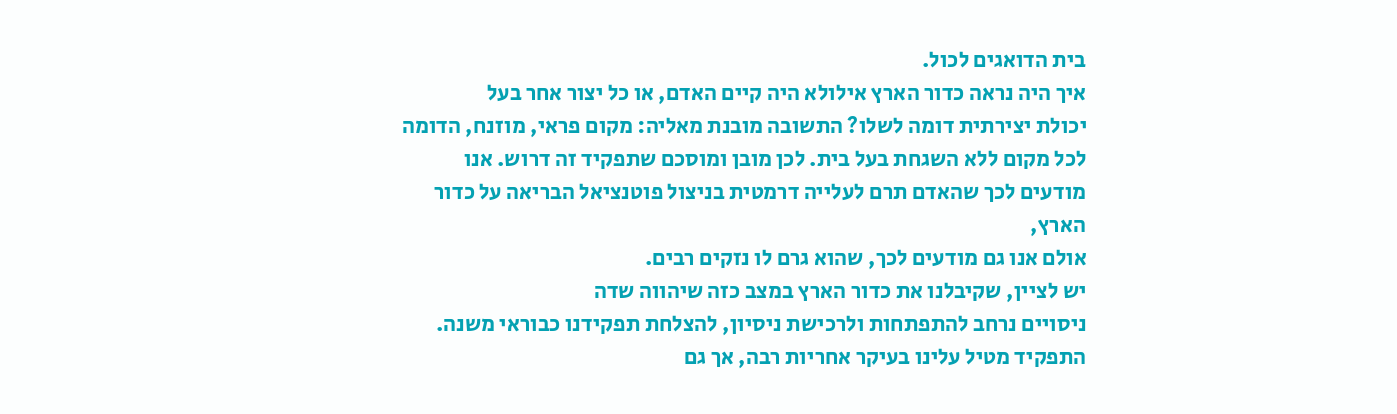בית הדואגים לכול.
איך היה נראה כדור הארץ אילולא היה קיים האדם, או כל יצור אחר בעל
יכולת יצירתית דומה לשלו? התשובה מובנת מאליה: מקום פראי, מוזנח, הדומה
לכל מקום ללא השגחת בעל בית. לכן מובן ומוסכם שתפקיד זה דרוש. אנו
מודעים לכך שהאדם תרם לעלייה דרמטית בניצול פוטנציאל הבריאה על כדור
הארץ,
אולם אנו גם מודעים לכך, שהוא גרם לו נזקים רבים.
יש לציין, שקיבלנו את כדור הארץ במצב כזה שיהווה שדה
ניסויים נרחב להתפתחות ולרכישת ניסיון, להצלחת תפקידנו כבוראי משנה.
התפקיד מטיל עלינו בעיקר אחריות רבה, אך גם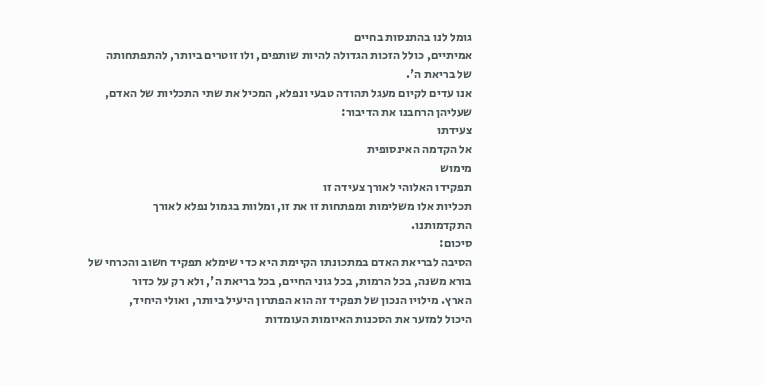גומל לנו בהתנסות בחיים
אמיתיים, כולל הזכות הגדולה להיות שותפים, ולו זוטרים ביותר, להתפתחותה
של בריאת ה'.
אנו עדים לקיום מעגל תהודה טבעי ונפלא, המכיל את שתי התכליות של האדם,
שעליהן הרחבנו את הדיבור:
צעידתו
אל הקדמה האינסופית
מימוש
תפקידו האלוהי לאורך צעידה זו
תכליות אלו משלימות ומפתחות זו את זו, ומלוות בגמול נפלא לאורך
התקדמותנו.
סיכום:
הסיבה לבריאת האדם במתכונתו הקיימת היא כדי שימלא תפקיד חשוב והכרחי של
בורא משנה, בכל הרמות, בכל גוני החיים, בכל בריאת ה', ולא רק על כדור
הארץ. מילויו הנכון של תפקיד זה הוא הפתרון היעיל ביותר, ואולי היחיד,
היכול למזער את הסכנות האיומות העומדות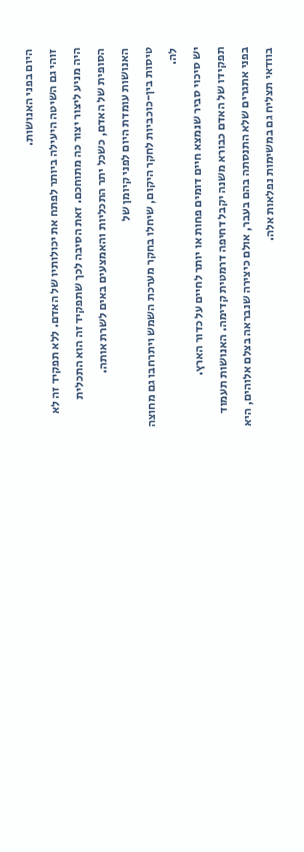היום בפני האנושות.
זוהי גם השיטה היעילה ביותר לפתח את יכולותיו של האדם. ללא תפקיד זה לא
היה מניע ליצור יצור כה מתוחכם. זאת הסיבה לכך שתפקיד זה הוא התכלית
הסופית של האדם, כשכל יתר התכליות והאמצעים באים לשרת אותה.
האנושות עומדת היום לפני קיומן של
טיסות בין-כוכביות לחקר היקום, שיחלו בחקר מערכת השמש ויתרחבו גם מחוצה
לה.
יש סיכוי סביר שנמצא חיים דומים פחות או יותר לחיים על כדור הארץ.
תפקידו של האדם כבורא משנה יקבל דחיפה דרמטית קדימה. האנושות תעמוד
בפני אתגרים שלא התנסתה בהם בעבר, אולם כיצירה שנבראה בצלם אלוהים, היא
בוודאי תצליח גם במשימות נפלאות אלה.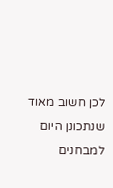לכן חשוב מאוד שנתכונן היום למבחנים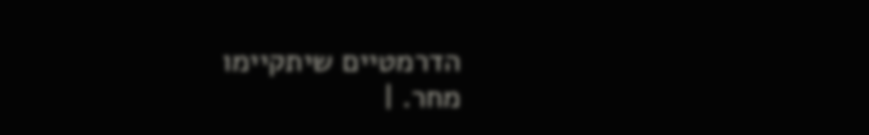הדרמטיים שיתקיימו
מחר. |